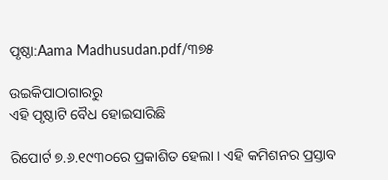ପୃଷ୍ଠା:Aama Madhusudan.pdf/୩୭୫

ଉଇକିପାଠାଗାର‌ରୁ
ଏହି ପୃଷ୍ଠାଟି ବୈଧ ହୋଇସାରିଛି

ରିପୋର୍ଟ ୭.୬.୧୯୩୦ରେ ପ୍ରକାଶିତ ହେଲା । ଏହି କମିଶନର ପ୍ରସ୍ତାବ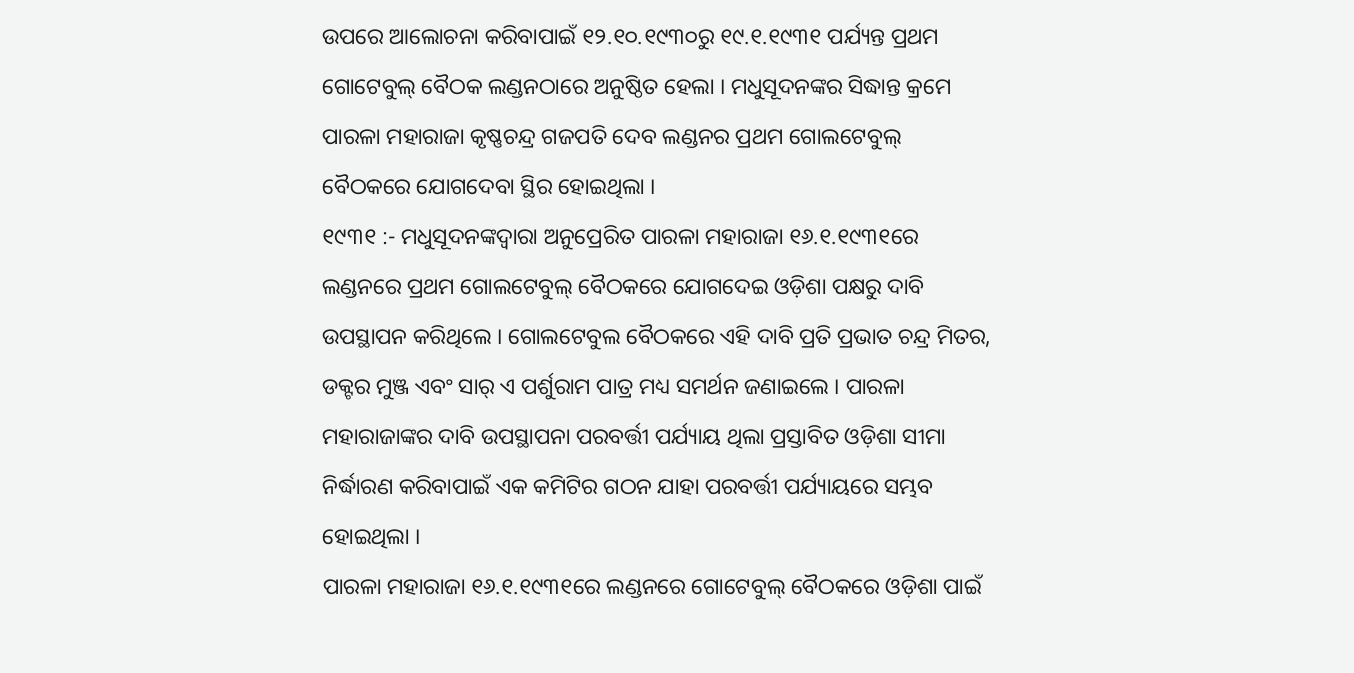ଉପରେ ଆଲୋଚନା କରିବାପାଇଁ ୧୨.୧୦.୧୯୩୦ରୁ ୧୯.୧.୧୯୩୧ ପର୍ଯ୍ୟନ୍ତ ପ୍ରଥମ ଗୋଟେବୁଲ୍ ବୈଠକ ଲଣ୍ଡନଠାରେ ଅନୁଷ୍ଠିତ ହେଲା । ମଧୁସୂଦନଙ୍କର ସିଦ୍ଧାନ୍ତ କ୍ରମେ ପାରଳା ମହାରାଜା କୃଷ୍ଣଚନ୍ଦ୍ର ଗଜପତି ଦେବ ଲଣ୍ଡନର ପ୍ରଥମ ଗୋଲଟେବୁଲ୍ ବୈଠକରେ ଯୋଗଦେବା ସ୍ଥିର ହୋଇଥିଲା ।
୧୯୩୧ :- ମଧୁସୂଦନଙ୍କଦ୍ୱାରା ଅନୁପ୍ରେରିତ ପାରଳା ମହାରାଜା ୧୬.୧.୧୯୩୧ରେ ଲଣ୍ଡନରେ ପ୍ରଥମ ଗୋଲଟେବୁଲ୍ ବୈଠକରେ ଯୋଗଦେଇ ଓଡ଼ିଶା ପକ୍ଷରୁ ଦାବି ଉପସ୍ଥାପନ କରିଥିଲେ । ଗୋଲଟେବୁଲ ବୈଠକରେ ଏହି ଦାବି ପ୍ରତି ପ୍ରଭାତ ଚନ୍ଦ୍ର ମିତର, ଡକ୍ଟର ମୁଞ୍ଜ ଏବଂ ସାର୍ ଏ ପର୍ଶୁରାମ ପାତ୍ର ମଧ୍ୟ ସମର୍ଥନ ଜଣାଇଲେ । ପାରଳା ମହାରାଜାଙ୍କର ଦାବି ଉପସ୍ଥାପନା ପରବର୍ତ୍ତୀ ପର୍ଯ୍ୟାୟ ଥିଲା ପ୍ରସ୍ତାବିତ ଓଡ଼ିଶା ସୀମା ନିର୍ଦ୍ଧାରଣ କରିବାପାଇଁ ଏକ କମିଟିର ଗଠନ ଯାହା ପରବର୍ତ୍ତୀ ପର୍ଯ୍ୟାୟରେ ସମ୍ଭବ ହୋଇଥିଲା ।
ପାରଳା ମହାରାଜା ୧୬.୧.୧୯୩୧ରେ ଲଣ୍ଡନରେ ଗୋଟେବୁଲ୍ ବୈଠକରେ ଓଡ଼ିଶା ପାଇଁ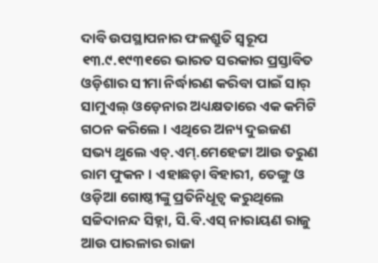ଦାବି ଉପସ୍ଥାପନାର ଫଳଶ୍ରୁତି ସ୍ବରୂପ ୧୩.୯.୧୯୩୧ରେ ଭାରତ ସରକାର ପ୍ରସ୍ତାବିତ ଓଡ଼ିଶାର ସୀମା ନିର୍ଦ୍ଧାରଣ କରିବା ପାଇଁ ସାର୍ ସାମୁଏଲ୍ ଓଡ଼େନାର ଅଧ୍ୟକ୍ଷତାରେ ଏକ କମିଟି ଗଠନ କରିଲେ । ଏଥିରେ ଅନ୍ୟ ଦୁଇଜଣ ସଭ୍ୟ ଥୁଲେ ଏଚ୍.ଏମ୍.ମେହେଟ୍ଟା ଆଉ ତରୁଣ ରାମ ଫୁକନ । ଏହାଛଡ଼ା ବିହାରୀ, ତେଙ୍ଗୁ ଓ ଓଡ଼ିଆ ଗୋଷ୍ଠୀଙ୍କୁ ପ୍ରତିନିଧୂତ୍ବ କରୁଥିଲେ ସଚ୍ଚିଦାନନ୍ଦ ସିହ୍ନା, ସି.ବି.ଏସ୍ ନାରାୟଣ ରାଜୁ ଆଉ ପାରଳାର ରାଜା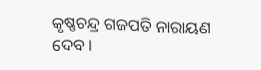କୃଷ୍ଣଚନ୍ଦ୍ର ଗଜପତି ନାରାୟଣ ଦେବ ।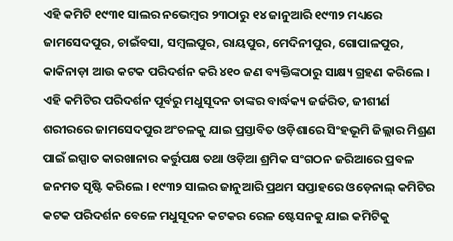ଏହି କମିଟି ୧୯୩୧ ସାଲର ନଭେମ୍ବର ୨୩ଠାରୁ ୧୪ ଜାନୁଆରି ୧୯୩୨ ମଧ୍ୟରେ ଜାମସେଦପୁର, ଚାଇଁବସା, ସମ୍ବଲପୁର, ରାୟପୁର, ମେଦିନୀପୁର, ଗୋପାଳପୁର, କାକିନାଡ଼ା ଆଉ କଟକ ପରିଦର୍ଶନ କରି ୪୧୦ ଜଣ ବ୍ୟକ୍ତିଙ୍କଠାରୁ ସାକ୍ଷ୍ୟ ଗ୍ରହଣ କରିଲେ । ଏହି କମିଟିର ପରିଦର୍ଶନ ପୂର୍ବରୁ ମଧୁସୂଦନ ତାଙ୍କର ବାର୍ଦ୍ଧକ୍ୟ ଜର୍ଜରିତ, ଜୀଶୀର୍ଣ ଶରୀରରେ ଜାମସେଦପୁର ଅଂଚଳକୁ ଯାଇ ପ୍ରସ୍ତାବିତ ଓଡ଼ିଶାରେ ସିଂହଭୂମି ଜିଲ୍ଲାର ମିଶ୍ରଣ ପାଇଁ ଇସ୍ପାତ କାରଖାନାର କର୍ତ୍ତୁପକ୍ଷ ତଥା ଓଡ଼ିଆ ଶ୍ରମିକ ସଂଗଠନ ଜରିଆରେ ପ୍ରବଳ ଜନମତ ସୃଷ୍ଟି କରିଲେ । ୧୯୩୨ ସାଲର ଜାନୁଆରି ପ୍ରଥମ ସପ୍ତାହରେ ଓଡ଼େନାଲ୍ କମିଟିର କଟକ ପରିଦର୍ଶନ ବେଳେ ମଧୁସୂଦନ କଟକର ରେଳ ଷ୍ଟେସନକୁ ଯାଇ କମିଟିକୁ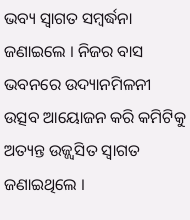ଭବ୍ୟ ସ୍ବାଗତ ସମ୍ବର୍ଦ୍ଧନା ଜଣାଇଲେ । ନିଜର ବାସ ଭବନରେ ଉଦ୍ୟାନମିଳନୀ ଉତ୍ସବ ଆୟୋଜନ କରି କମିଟିକୁ ଅତ୍ୟନ୍ତ ଉଜ୍ଜ୍ୱସିତ ସ୍ବାଗତ ଜଣାଇଥିଲେ ।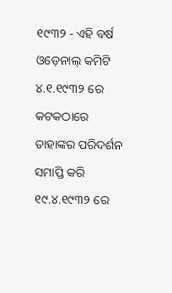୧୯୩୨ - ଏହି ବର୍ଷ ଓଡ଼େନାଲ୍ କମିଟି ୪.୧.୧୯୩୨ ରେ କଟକଠାରେ ତାହାଙ୍କର ପରିଦର୍ଶନ ସମାପ୍ତି କରି ୧୯.୪.୧୯୩୨ ରେ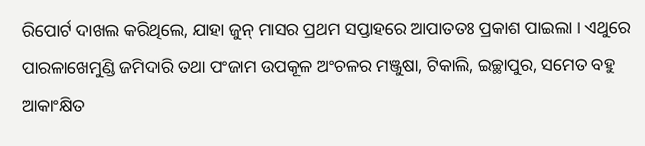ରିପୋର୍ଟ ଦାଖଲ କରିଥିଲେ, ଯାହା ଜୁନ୍ ମାସର ପ୍ରଥମ ସପ୍ତାହରେ ଆପାତତଃ ପ୍ରକାଶ ପାଇଲା । ଏଥୁରେ ପାରଳାଖେମୁଣ୍ଡି ଜମିଦାରି ତଥା ପଂଜାମ ଉପକୂଳ ଅଂଚଳର ମଞ୍ଜୁଷା, ଟିକାଲି, ଇଚ୍ଛାପୁର, ସମେତ ବହୁ ଆକାଂକ୍ଷିତ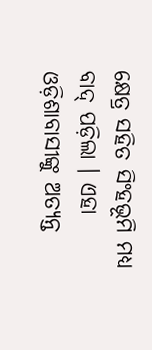କ୍ଷେତ୍ର ସହିତ ସିଂହଭୂମି ମଧ୍ୟ ବାଦ୍ ପଡ଼ିଲା । ଏହା ଓଡ଼ିଶାବାସୀଙ୍କୁ ଅତ୍ୟନ୍ତ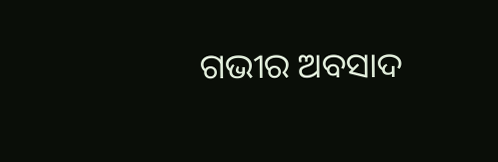ଗଭୀର ଅବସାଦ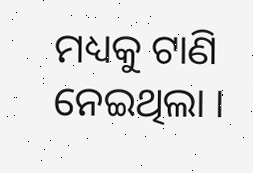ମଧ୍ୟକୁ ଟାଣି ନେଇଥିଲା ।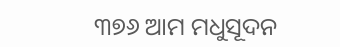୩୭୬ ଆମ ମଧୁସୂଦନ